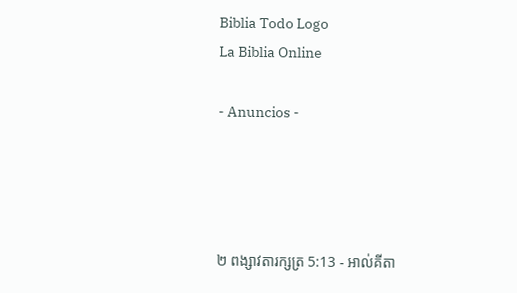Biblia Todo Logo
La Biblia Online

- Anuncios -




២ ពង្សាវ‌តារ‌ក្សត្រ 5:13 - អាល់គីតា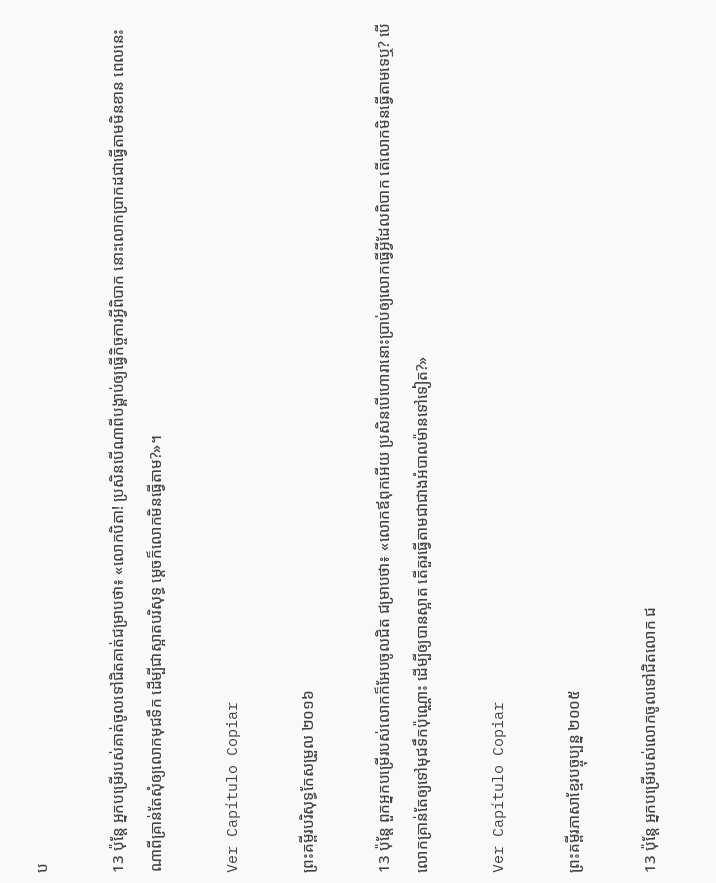ប

13 ប៉ុន្តែ អ្នកបម្រើរបស់គាត់ចូលទៅជិតគាត់ជម្រាបថា៖ «លោកបិតា! ប្រសិនបើណាពីបង្គាប់ឲ្យធ្វើកិច្ចការអ្វីពិបាក នោះលោកប្រាកដជាធ្វើតាមមិនខាន ពេលនេះ ណាពីគ្រាន់តែសុំឲ្យលោកមុជទឹក ដើម្បីជាស្អាតបរិសុទ្ធ ម្តេចក៏លោកមិនធ្វើតាម?»។

Ver Capítulo Copiar

ព្រះគម្ពីរបរិសុទ្ធកែសម្រួល ២០១៦

13 ប៉ុន្តែ ពួកអ្នកបម្រើរបស់លោកក៏អែបចូលជិត ជម្រាបថា៖ «លោកឪពុកអើយ ប្រសិន‌បើហោរានោះប្រាប់ឲ្យលោកធ្វើអ្វីដែលពិបាក តើលោកមិនធ្វើតាមទេឬ? បើលោកគ្រាន់តែឲ្យទៅមុជទឹកប៉ុណ្ណោះ ដើម្បីឲ្យបានស្អាត តើគួរធ្វើតាមជាជាងអំបាលម៉ានទៅទៀត?»

Ver Capítulo Copiar

ព្រះគម្ពីរភាសាខ្មែរបច្ចុប្បន្ន ២០០៥

13 ប៉ុន្តែ អ្នកបម្រើរបស់លោកចូលទៅជិតលោក ជ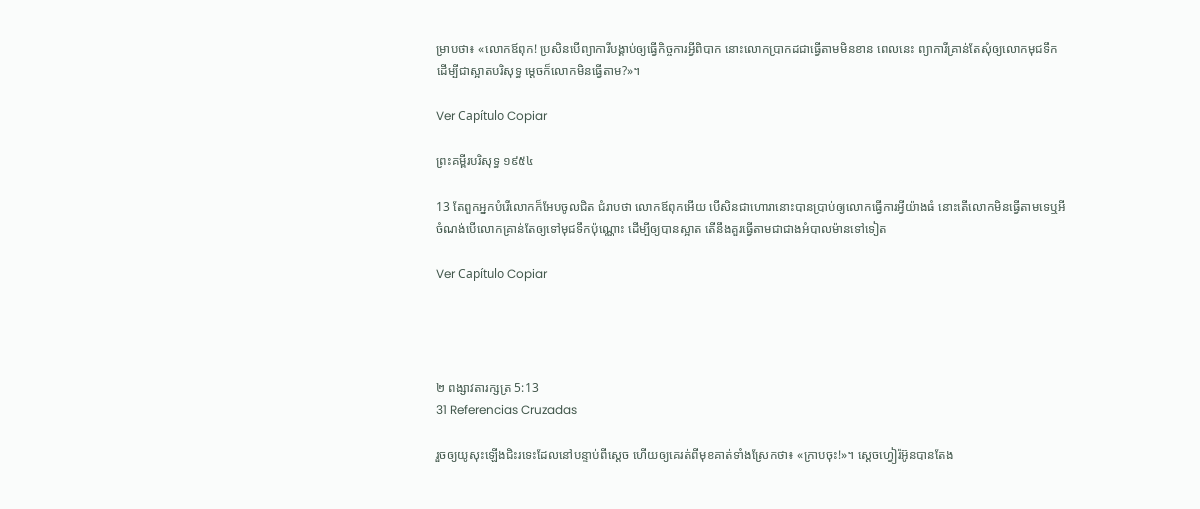ម្រាបថា៖ «លោកឪពុក! ប្រសិនបើព្យាការីបង្គាប់ឲ្យធ្វើកិច្ចការអ្វីពិបាក នោះលោកប្រាកដជាធ្វើតាមមិនខាន ពេលនេះ ព្យាការីគ្រាន់តែសុំឲ្យលោកមុជទឹក ដើម្បីជាស្អាតបរិសុទ្ធ ម្ដេចក៏លោកមិនធ្វើតាម?»។

Ver Capítulo Copiar

ព្រះគម្ពីរបរិសុទ្ធ ១៩៥៤

13 តែពួកអ្នកបំរើលោកក៏អែបចូលជិត ជំរាបថា លោកឪពុកអើយ បើ‌សិនជាហោរានោះបានប្រាប់ឲ្យលោកធ្វើការអ្វីយ៉ាងធំ នោះតើលោកមិនធ្វើតាមទេឬអី ចំណង់បើលោកគ្រាន់តែឲ្យទៅមុជ‌ទឹកប៉ុណ្ណោះ ដើម្បីឲ្យបានស្អាត តើនឹងគួរធ្វើតាមជាជាងអំបាល‌ម៉ានទៅទៀត

Ver Capítulo Copiar




២ ពង្សាវ‌តារ‌ក្សត្រ 5:13
31 Referencias Cruzadas

រួចឲ្យយូសុះឡើងជិះរទេះដែលនៅបន្ទាប់ពីស្តេច ហើយឲ្យគេរត់ពីមុខគាត់ទាំងស្រែកថា៖ «ក្រាបចុះ!»។ ស្តេចហ្វៀរ៉អ៊ូនបានតែង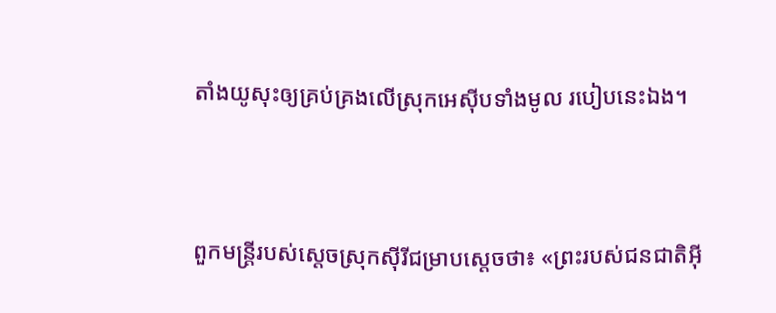តាំងយូសុះឲ្យគ្រប់គ្រងលើស្រុកអេស៊ីបទាំងមូល របៀបនេះឯង។


ពួកមន្ត្រីរបស់ស្តេចស្រុកស៊ីរីជម្រាបស្តេចថា៖ «ព្រះរបស់ជន‌ជាតិអ៊ី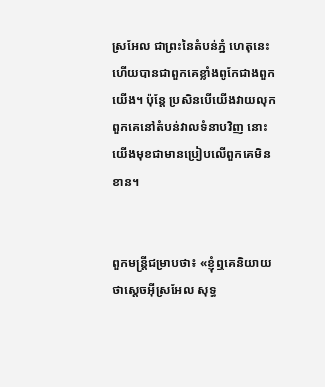ស្រ‌អែល ជាព្រះនៃតំបន់ភ្នំ ហេតុនេះហើយបានជាពួកគេខ្លាំងពូកែជាងពួកយើង។ ប៉ុន្តែ ប្រសិនបើយើងវាយលុកពួកគេនៅតំបន់វាលទំនាបវិញ នោះយើងមុខជាមានប្រៀបលើពួកគេមិនខាន។


ពួកមន្ត្រីជម្រាបថា៖ «ខ្ញុំឮគេនិយាយថាស្តេចអ៊ីស្រ‌អែល សុទ្ធ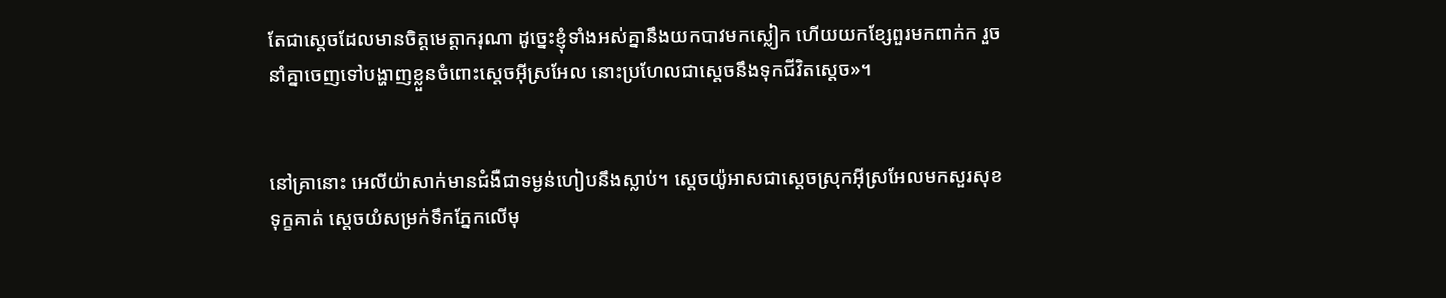តែជាស្តេចដែលមានចិត្តមេត្តា‌ករុណា ដូច្នេះខ្ញុំទាំងអស់គ្នានឹងយកបាវមកស្លៀក ហើយយកខ្សែពួរមកពាក់ក រួចនាំគ្នាចេញទៅបង្ហាញខ្លួនចំពោះស្តេចអ៊ីស្រ‌អែល នោះប្រហែលជាស្តេចនឹងទុកជីវិតស្តេច»។


នៅគ្រានោះ អេលី‌យ៉ាសាក់មានជំងឺជាទម្ងន់ហៀបនឹងស្លាប់។ ស្តេចយ៉ូអាសជាស្តេចស្រុកអ៊ីស្រ‌អែលមកសួរសុខទុក្ខគាត់ ស្តេចយំសម្រក់ទឹកភ្នែកលើមុ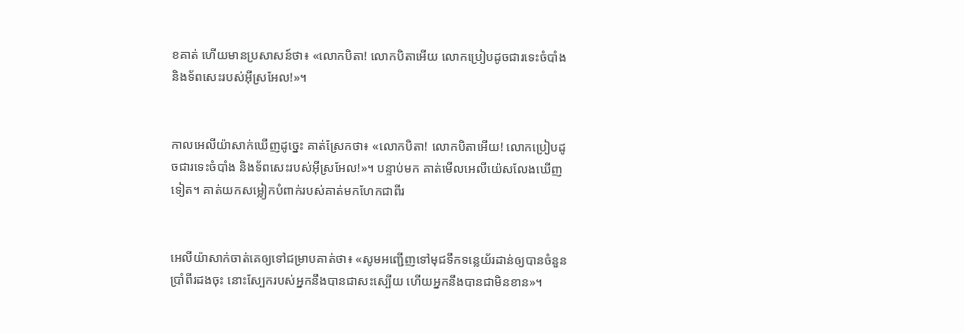ខគាត់ ហើយមានប្រសាសន៍ថា៖ «លោកបិតា! លោកបិតាអើយ លោកប្រៀបដូចជារទេះចំបាំង និងទ័ពសេះរបស់អ៊ីស្រ‌អែល!»។


កាលអេលី‌យ៉ាសាក់ឃើញដូច្នេះ គាត់ស្រែកថា៖ «លោកបិតា! លោកបិតាអើយ! លោកប្រៀបដូចជារទេះចំបាំង និងទ័ពសេះរបស់អ៊ីស្រ‌អែល!»។ បន្ទាប់មក គាត់មើលអេលី‌យ៉េសលែងឃើញទៀត។ គាត់យកសម្លៀក‌បំពាក់របស់គាត់មកហែកជាពីរ


អេលី‌យ៉ាសាក់ចាត់គេឲ្យទៅជម្រាបគាត់ថា៖ «សូមអញ្ជើញទៅមុជទឹកទន្លេយ័រដាន់ឲ្យបានចំនួនប្រាំពីរដងចុះ នោះស្បែករបស់អ្នកនឹងបានជាសះ‌ស្បើយ ហើយអ្នកនឹងបានជាមិនខាន»។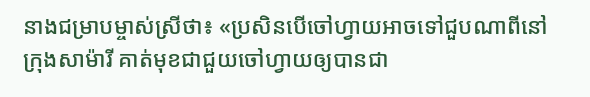នាងជម្រាបម្ចាស់ស្រីថា៖ «ប្រសិនបើចៅ‌ហ្វាយអាចទៅជួបណាពីនៅក្រុងសាម៉ារី គាត់មុខជាជួយចៅ‌ហ្វាយឲ្យបានជា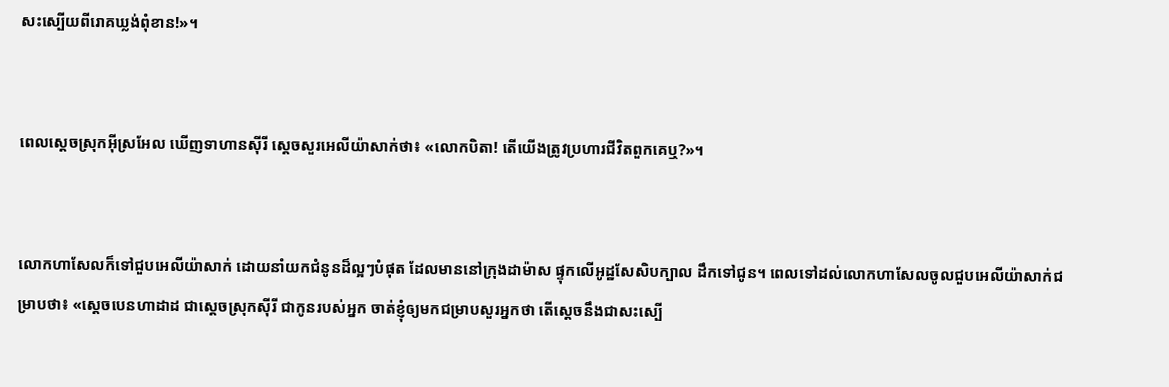សះ‌ស្បើយពីរោគឃ្លង់ពុំ‌ខាន!»។


ពេលស្តេចស្រុកអ៊ីស្រ‌អែល ឃើញទាហានស៊ីរី ស្តេចសួរអេលី‌យ៉ាសាក់ថា៖ «លោកបិតា! តើយើងត្រូវប្រហារជីវិតពួកគេឬ?»។


លោកហាសែលក៏ទៅជួបអេលី‌យ៉ាសាក់ ដោយនាំយកជំនូនដ៏ល្អៗបំផុត ដែលមាននៅក្រុងដាម៉ាស ផ្ទុកលើអូដ្ឋសែ‌សិបក្បាល ដឹកទៅជូន។ ពេលទៅដល់លោកហាសែលចូលជួបអេលី‌យ៉ាសាក់ជម្រាបថា៖ «ស្តេចបេនហា‌ដាដ ជាស្តេចស្រុកស៊ីរី ជាកូនរបស់អ្នក ចាត់ខ្ញុំឲ្យមកជម្រាបសួរអ្នកថា តើស្តេចនឹងជាសះ‌ស្បើ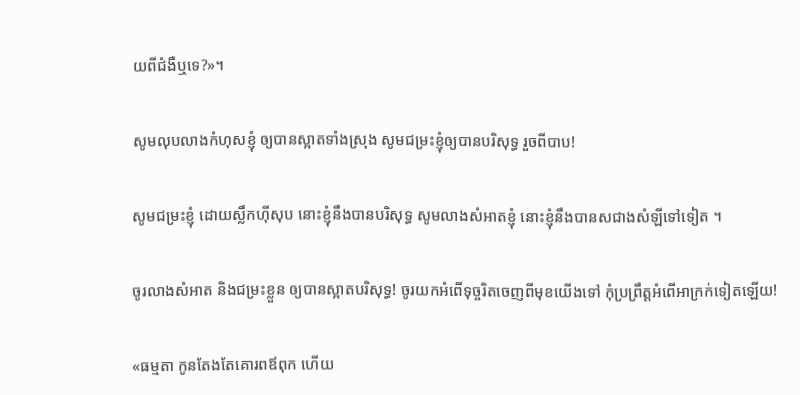យពីជំងឺឬទេ?»។


សូមលុបលាងកំហុសខ្ញុំ ឲ្យបានស្អាតទាំងស្រុង សូមជម្រះខ្ញុំឲ្យបានបរិសុទ្ធ រួចពីបាប!


សូមជម្រះខ្ញុំ ដោយស្លឹកហ៊ីសុប នោះខ្ញុំនឹងបានបរិសុទ្ធ សូមលាងសំអាតខ្ញុំ នោះខ្ញុំនឹងបានសជាងសំឡីទៅទៀត ។


ចូរលាងសំអាត និងជម្រះខ្លួន ឲ្យបានស្អាតបរិសុទ្ធ! ចូរយកអំពើទុច្ចរិតចេញពីមុខយើងទៅ កុំប្រព្រឹត្តអំពើអាក្រក់ទៀតឡើយ!


«ធម្មតា កូនតែងតែគោរពឪពុក ហើយ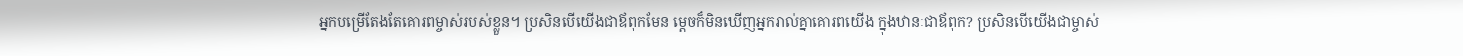អ្នកបម្រើតែងតែគោរពម្ចាស់របស់ខ្លួន។ ប្រសិនបើយើងជាឪពុកមែន ម្ដេចក៏មិនឃើញអ្នករាល់គ្នាគោរពយើង ក្នុងឋានៈជាឪពុក? ប្រសិនបើយើងជាម្ចាស់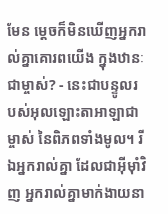មែន ម្ដេចក៏មិនឃើញអ្នករាល់គ្នាគោរពយើង ក្នុងឋានៈជាម្ចាស់? - នេះជាបន្ទូលរបស់អុលឡោះ‌តាអាឡាជាម្ចាស់ នៃពិភពទាំងមូល។ រីឯអ្នករាល់គ្នា ដែលជាអ៊ីមុាំវិញ អ្នករាល់គ្នាមាក់‌ងាយនា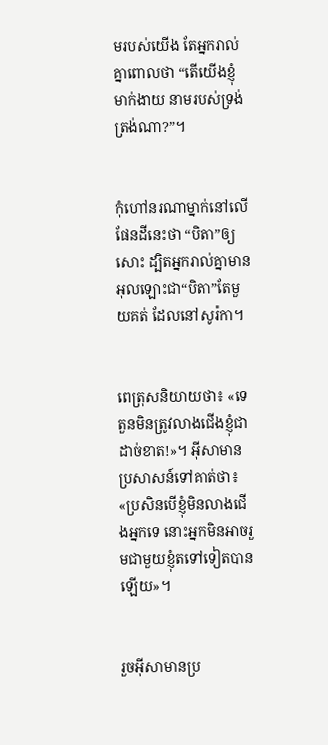មរបស់យើង តែអ្នករាល់គ្នាពោលថា “តើយើងខ្ញុំមាក់‌ងាយ នាមរបស់ទ្រង់ត្រង់ណា?”។


កុំហៅនរណាម្នាក់នៅលើផែនដីនេះថា “បិតា”ឲ្យសោះ ដ្បិតអ្នករាល់គ្នាមានអុលឡោះជា“បិតា”តែមួយគត់ ដែលនៅសូរ៉កា។


ពេត្រុសនិយាយថា៖ «ទេ តួនមិនត្រូវលាងជើងខ្ញុំជាដាច់ខាត!»។ អ៊ីសាមានប្រសាសន៍ទៅគាត់ថា៖ «ប្រសិនបើខ្ញុំមិនលាងជើងអ្នកទេ នោះអ្នកមិនអាចរួមជាមួយខ្ញុំតទៅទៀតបានឡើយ»។


រួចអ៊ីសាមានប្រ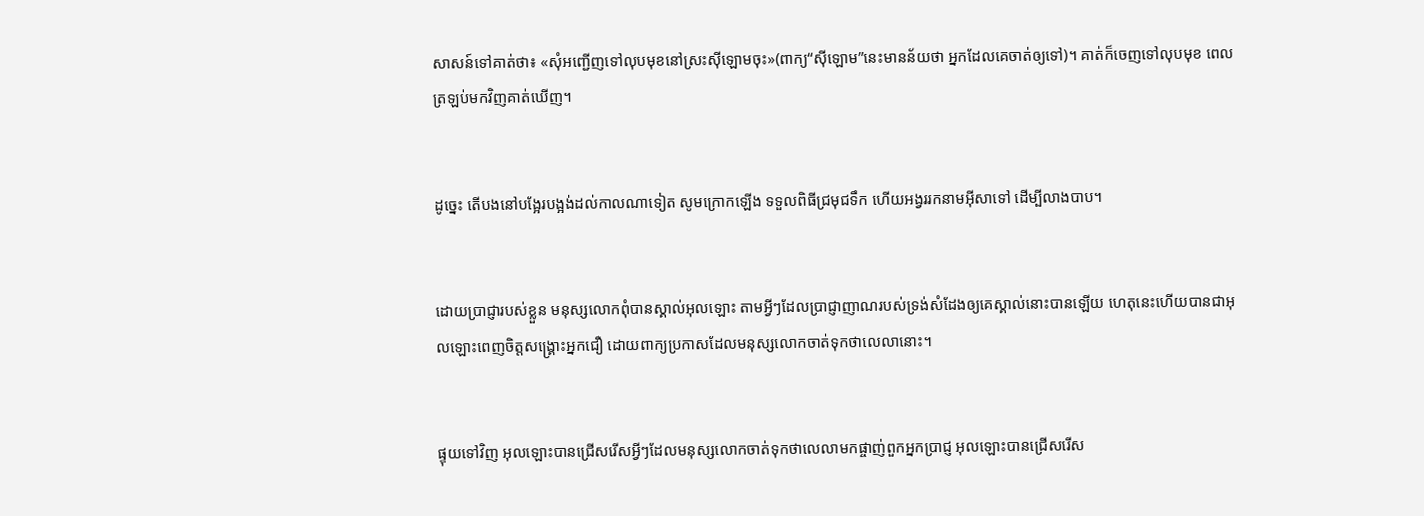សាសន៍ទៅគាត់ថា៖ «សុំអញ្ជើញទៅលុបមុខនៅស្រះស៊ីឡោមចុះ»(ពាក្យ“ស៊ីឡោម”នេះមានន័យថា អ្នកដែលគេចាត់ឲ្យទៅ)។ គាត់ក៏ចេញទៅលុបមុខ ពេលត្រឡប់មកវិញគាត់ឃើញ។


ដូច្នេះ តើបងនៅបង្អែរបង្អង់ដល់កាលណាទៀត សូមក្រោកឡើង ទទួលពិធីជ្រមុជទឹក ហើយអង្វររកនាមអ៊ីសាទៅ ដើម្បីលាងបាប។


ដោយប្រាជ្ញារបស់ខ្លួន មនុស្សលោកពុំបានស្គាល់អុលឡោះ តាមអ្វីៗដែលប្រាជ្ញា‌ញាណរបស់ទ្រង់សំដែងឲ្យគេស្គាល់នោះបានឡើយ ហេតុនេះហើយបានជាអុលឡោះពេញចិត្តសង្គ្រោះអ្នកជឿ ដោយពាក្យប្រកាសដែលមនុស្សលោកចាត់ទុកថាលេលានោះ។


ផ្ទុយទៅវិញ អុលឡោះបានជ្រើសរើសអ្វីៗដែលមនុស្សលោកចាត់ទុកថាលេលាមកផ្ចាញ់ពួកអ្នកប្រាជ្ញ អុលឡោះបានជ្រើសរើស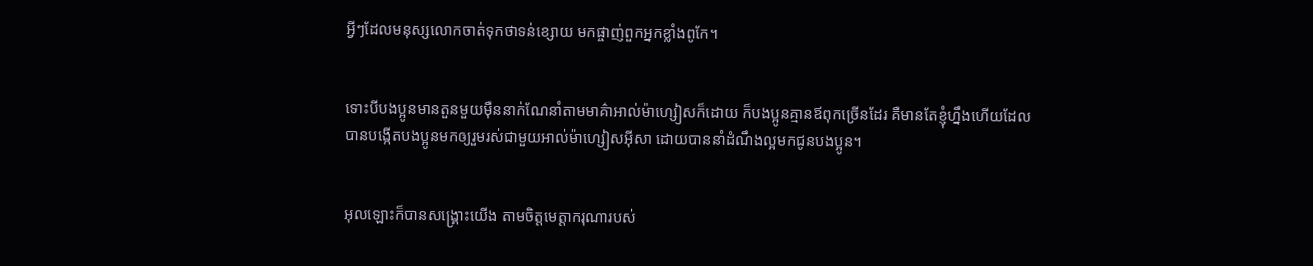អ្វីៗដែលមនុស្សលោកចាត់ទុកថាទន់ខ្សោយ មកផ្ចាញ់ពួកអ្នកខ្លាំងពូកែ។


ទោះបីបងប្អូនមានតួនមួយម៉ឺននាក់ណែ‌នាំតាមមាគ៌ាអាល់ម៉ា‌ហ្សៀសក៏ដោយ ក៏បងប្អូនគ្មានឪពុកច្រើនដែរ គឺមានតែខ្ញុំហ្នឹងហើយដែលបានបង្កើតបងប្អូនមកឲ្យរួមរស់ជាមួយអាល់ម៉ា‌ហ្សៀស‌អ៊ីសា ដោយបាននាំដំណឹង‌ល្អមកជូនបងប្អូន។


អុលឡោះក៏បានសង្គ្រោះយើង តាមចិត្តមេត្ដា‌ករុណារបស់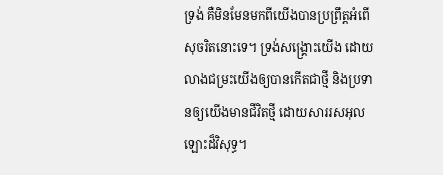ទ្រង់ គឺមិនមែនមកពីយើងបានប្រព្រឹត្ដអំពើសុចរិតនោះទេ។ ទ្រង់សង្គ្រោះយើង ដោយលាងជម្រះយើងឲ្យបានកើតជាថ្មី និងប្រទានឲ្យយើងមានជីវិតថ្មី ដោយ‌សាររស‌អុលឡោះដ៏វិសុទ្ធ។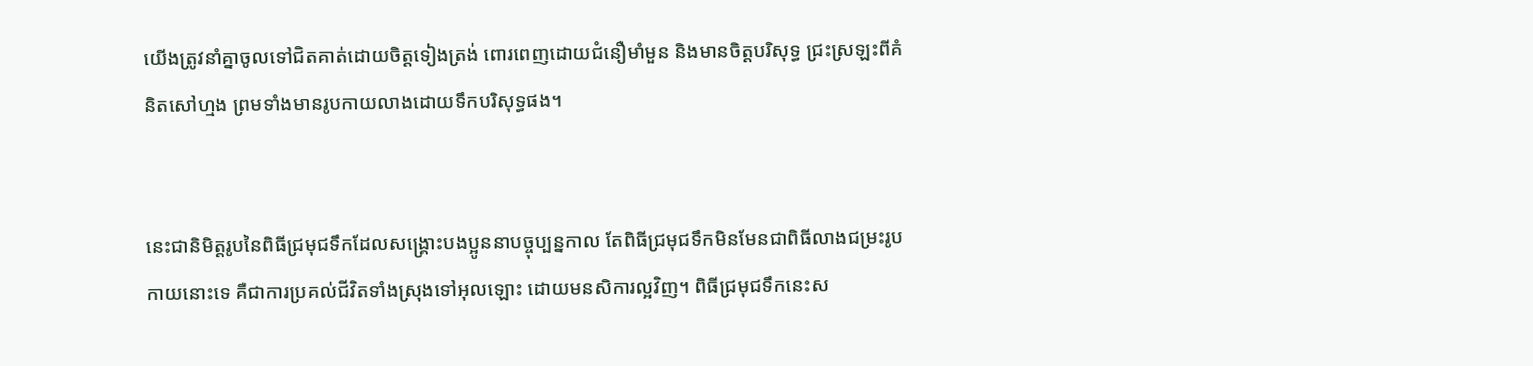យើងត្រូវនាំគ្នាចូលទៅជិតគាត់ដោយចិត្ដទៀងត្រង់ ពោរ‌ពេញដោយជំនឿមាំ‌មួន និងមានចិត្ដបរិសុទ្ធ ជ្រះស្រឡះពីគំនិតសៅ‌ហ្មង ព្រមទាំងមានរូបកាយលាងដោយទឹកបរិសុទ្ធផង។


នេះជានិមិត្ដរូបនៃពិធីជ្រមុជទឹកដែលសង្គ្រោះបងប្អូននាបច្ចុប្បន្នកាល តែពិធីជ្រមុជទឹកមិនមែនជាពិធីលាងជម្រះរូបកាយនោះទេ គឺជាការប្រគល់ជីវិតទាំងស្រុងទៅអុលឡោះ ដោយមន‌សិការល្អវិញ។ ពិធីជ្រមុជទឹកនេះស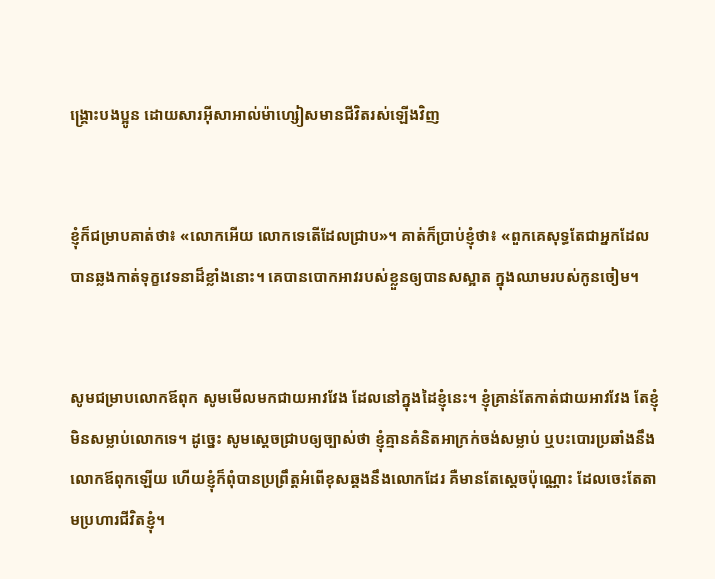ង្គ្រោះបងប្អូន ដោយ‌សារអ៊ីសា‌អាល់ម៉ា‌ហ្សៀសមានជីវិតរស់ឡើងវិញ


ខ្ញុំក៏ជម្រាបគាត់ថា៖ «លោកអើយ លោកទេតើដែលជ្រាប»។ គាត់ក៏ប្រាប់ខ្ញុំថា៖ «ពួកគេសុទ្ធតែជាអ្នកដែលបានឆ្លងកាត់ទុក្ខវេទនាដ៏ខ្លាំងនោះ។ គេបានបោកអាវរបស់ខ្លួនឲ្យបានសស្អាត ក្នុងឈាមរបស់កូនចៀម។


សូមជម្រាបលោក‌ឪពុក សូមមើលមកជាយអាវវែង ដែលនៅក្នុងដៃខ្ញុំនេះ។ ខ្ញុំគ្រាន់តែកាត់ជាយអាវវែង តែខ្ញុំមិនសម្លាប់លោកទេ។ ដូច្នេះ សូមស្តេចជ្រាបឲ្យច្បាស់ថា ខ្ញុំគ្មានគំនិតអាក្រក់ចង់សម្លាប់ ឬបះ‌បោរប្រឆាំងនឹងលោក‌ឪពុកឡើយ ហើយខ្ញុំក៏ពុំបានប្រព្រឹត្តអំពើខុសឆ្គងនឹងលោកដែរ គឺមានតែស្តេចប៉ុណ្ណោះ ដែលចេះតែតាមប្រហារជីវិតខ្ញុំ។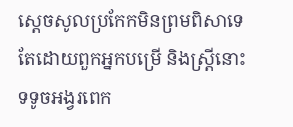ស្តេចសូលប្រកែកមិនព្រមពិសាទេ តែដោយពួកអ្នកបម្រើ និងស្ត្រីនោះទទូចអង្វរពេក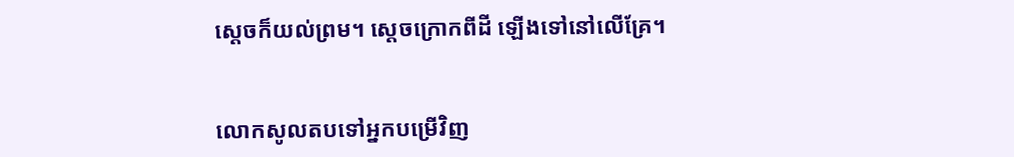ស្តេចក៏យល់ព្រម។ ស្តេចក្រោកពីដី ឡើងទៅនៅលើគ្រែ។


លោកសូលតបទៅអ្នកបម្រើវិញ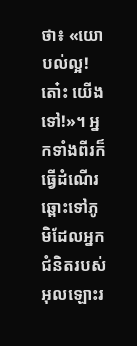ថា៖ «យោបល់ល្អ! តោ៎ះ យើងទៅ!»។ អ្នកទាំងពីរក៏ធ្វើដំណើរឆ្ពោះទៅភូមិដែលអ្នកជំនិតរបស់អុលឡោះរ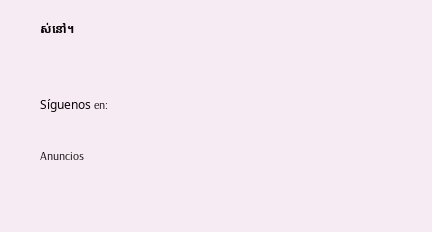ស់នៅ។


Síguenos en:

Anuncios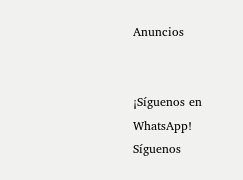Anuncios


¡Síguenos en WhatsApp! Síguenos